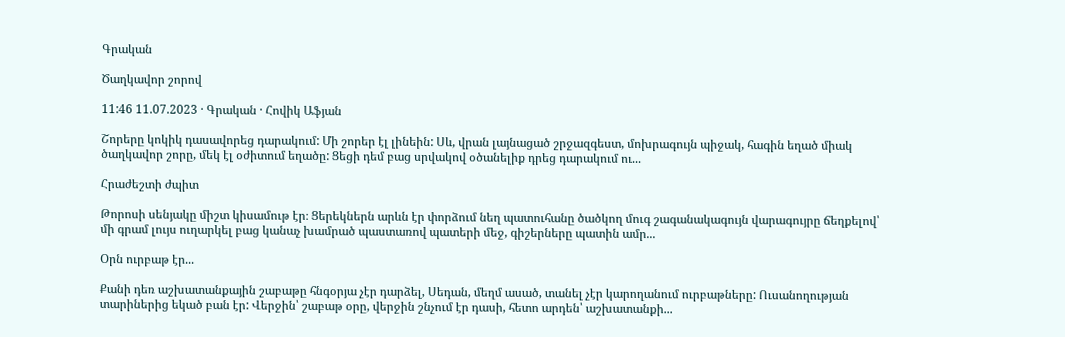Գրական

Ծաղկավոր շորով

11:46 11.07.2023 · Գրական · Հովիկ Աֆյան

Շորերը կոկիկ դասավորեց դարակում: Մի շորեր էլ լինեին: Սև, վրան լայնացած շրջազգեստ, մոխրագույն պիջակ, հագին եղած միակ ծաղկավոր շորը, մեկ էլ օժիտում եղածը: Ցեցի դեմ բաց սրվակով օծանելիք դրեց դարակում ու...

Հրաժեշտի ժպիտ

Թորոսի սենյակը միշտ կիսամութ էր։ Ցերեկներն արևն էր փորձում նեղ պատուհանը ծածկող մուգ շագանակագույն վարագույրը ճեղքելով՝ մի գրամ լույս ուղարկել բաց կանաչ խամրած պաստառով պատերի մեջ, գիշերները պատին ամր...

Օրն ուրբաթ էր...

Քանի դեռ աշխատանքային շաբաթը հնգօրյա չէր դարձել, Սեդան, մեղմ ասած, տանել չէր կարողանում ուրբաթները: Ուսանողության տարիներից եկած բան էր: Վերջին՝ շաբաթ օրը, վերջին շնչում էր դասի, հետո արդեն՝ աշխատանքի...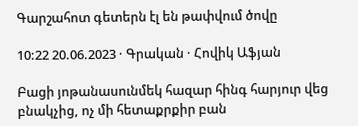Գարշահոտ գետերն էլ են թափվում ծովը

10:22 20.06.2023 · Գրական · Հովիկ Աֆյան

Բացի յոթանասունմեկ հազար հինգ հարյուր վեց բնակչից, ոչ մի հետաքրքիր բան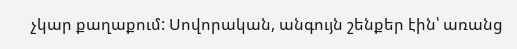չկար քաղաքում: Սովորական, անգույն շենքեր էին՝ առանց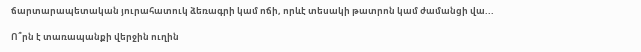ճարտարապետական յուրահատուկ ձեռագրի կամ ոճի, որևէ տեսակի թատրոն կամ ժամանցի վա...

Ո՞րն է տառապանքի վերջին ուղին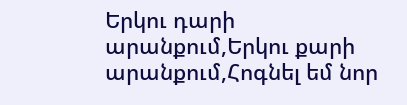Երկու դարի արանքում,Երկու քարի արանքում,Հոգնել եմ նոր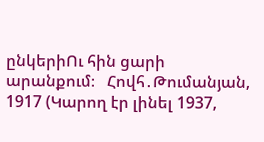ընկերիՈւ հին ցարի արանքում։   Հովհ․Թումանյան, 1917 (Կարող էր լինել 1937,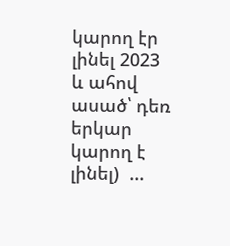կարող էր լինել 2023 և ահով ասած՝ դեռ երկար կարող է լինել)  ...